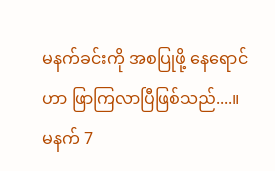မနက်ခင်းကို အစပြုဖို့ နေရောင်ဟာ ဖြာကြလာပြီဖြစ်သည်....။
မနက် 7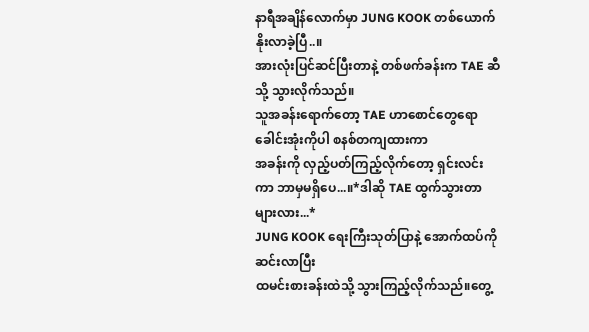နာရီအချိန်လောက်မှာ JUNG KOOK တစ်ယောက်နိုးလာခဲ့ပြီ..။
အားလုံးပြင်ဆင်ပြီးတာနဲ့ တစ်ဖက်ခန်းက TAE ဆီသို့ သွားလိုက်သည်။
သူအခန်းရောက်တော့ TAE ဟာစောင်တွေရော ခေါင်းအုံးကိုပါ စနစ်တကျထားကာ
အခန်းကို လှည့်ပတ်ကြည့်လိုက်တော့ ရှင်းလင်းကာ ဘာမှမရှိပေ...။*ဒါဆို TAE ထွက်သွားတာများလား...*
JUNG KOOK ရေးကြီးသုတ်ပြာနဲ့ အောက်ထပ်ကိုဆင်းလာပြီး
ထမင်းစားခန်းထဲသို့ သွားကြည့်လိုက်သည်။တွေ့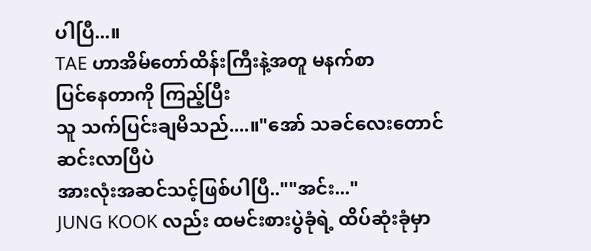ပါပြီ...။
TAE ဟာအိမ်တော်ထိန်းကြီးနဲ့အတူ မနက်စာ
ပြင်နေတာကို ကြည့်ပြီး
သူ သက်ပြင်းချမိသည်....။"အော် သခင်လေးတောင်
ဆင်းလာပြီပဲ
အားလုံးအဆင်သင့်ဖြစ်ပါပြီ..""အင်း..."
JUNG KOOK လည်း ထမင်းစားပွဲခုံရဲ့ ထိပ်ဆုံးခုံမှာ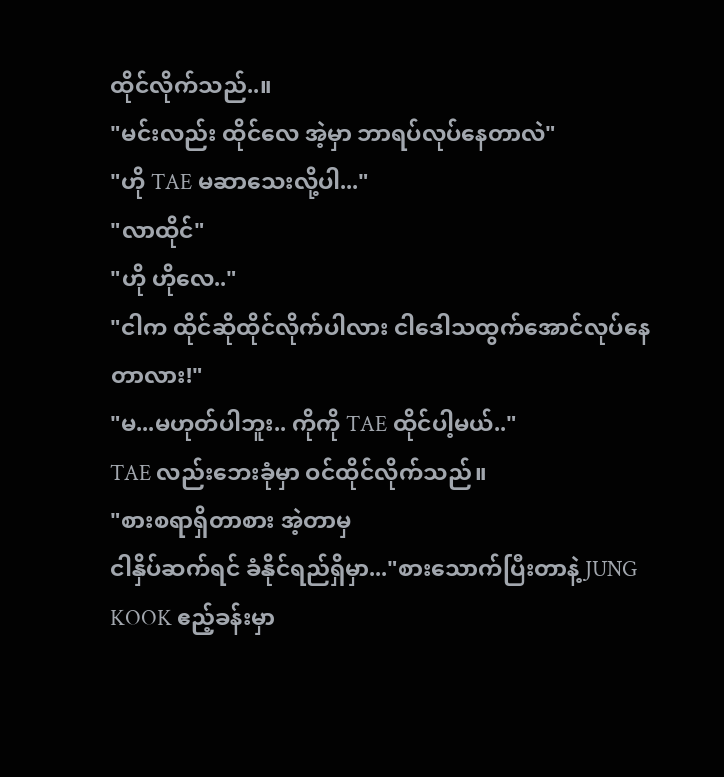ထိုင်လိုက်သည်..။
"မင်းလည်း ထိုင်လေ အဲ့မှာ ဘာရပ်လုပ်နေတာလဲ"
"ဟို TAE မဆာသေးလို့ပါ..."
"လာထိုင်"
"ဟို ဟိုလေ.."
"ငါက ထိုင်ဆိုထိုင်လိုက်ပါလား ငါဒေါသထွက်အောင်လုပ်နေတာလား!"
"မ...မဟုတ်ပါဘူး.. ကိုကို TAE ထိုင်ပါ့မယ်.."
TAE လည်းဘေးခုံမှာ ဝင်ထိုင်လိုက်သည်။
"စားစရာရှိတာစား အဲ့တာမှ
ငါနှိပ်ဆက်ရင် ခံနိုင်ရည်ရှိမှာ..."စားသောက်ပြီးတာနဲ့ JUNG KOOK ဧည့်ခန်းမှာ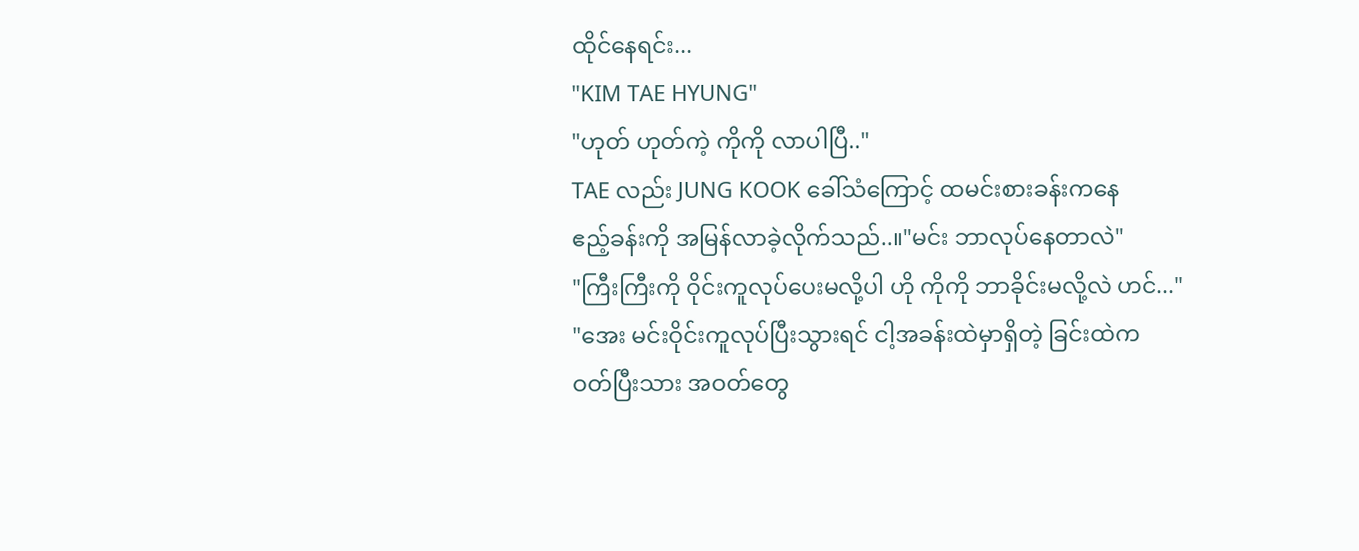ထိုင်နေရင်း...
"KIM TAE HYUNG"
"ဟုတ် ဟုတ်ကဲ့ ကိုကို လာပါပြီ.."
TAE လည်း JUNG KOOK ခေါ်သံကြောင့် ထမင်းစားခန်းကနေ
ဧည့်ခန်းကို အမြန်လာခဲ့လိုက်သည်..။"မင်း ဘာလုပ်နေတာလဲ"
"ကြီးကြီးကို ဝိုင်းကူလုပ်ပေးမလို့ပါ ဟို ကိုကို ဘာခိုင်းမလို့လဲ ဟင်..."
"အေး မင်းဝိုင်းကူလုပ်ပြီးသွားရင် ငါ့အခန်းထဲမှာရှိတဲ့ ခြင်းထဲက
ဝတ်ပြီးသား အဝတ်တွေ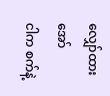လျှော်ထား အော်
ငါက စက်နဲ့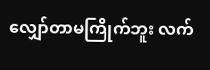လျှော်တာမကြိုက်ဘူး လက်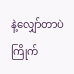နဲ့လျှော်တာပဲကြိုက်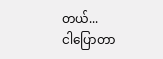တယ်...
ငါပြောတာ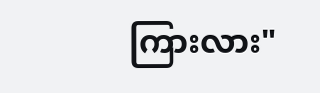ကြားလား"